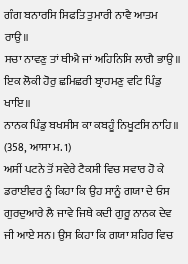ਗੰਗ ਬਨਾਰਸਿ ਸਿਫਤਿ ਤੁਮਾਰੀ ਨਾਵੈ ਆਤਮ ਰਾਉ॥
ਸਚਾ ਨਾਵਣੁ ਤਾਂ ਥੀਐ ਜਾਂ ਅਹਿਨਿਸਿ ਲਾਗੈ ਭਾਉ॥
ਇਕ ਲੋਕੀ ਹੋਰੁ ਛਮਿਛਰੀ ਬ੍ਰਾਹਮਣੁ ਵਟਿ ਪਿੰਡੁ ਖਾਇ॥
ਨਾਨਕ ਪਿੰਡੁ ਬਖਸੀਸ ਕਾ ਕਬਹੂੰ ਨਿਖੂਟਸਿ ਨਾਹਿ॥
(358, ਆਸਾ ਮ. 1)
ਅਸੀਂ ਪਟਨੇ ਤੋਂ ਸਵੇਰੇ ਟੈਕਸੀ ਵਿਚ ਸਵਾਰ ਹੋ ਕੇ ਡਰਾਈਵਰ ਨੂੰ ਕਿਹਾ ਕਿ ਉਹ ਸਾਨੂੰ ਗਯਾ ਦੇ ਓਸ ਗੁਰਦੁਆਰੇ ਲੈ ਜਾਵੇ ਜਿਥੇ ਕਦੀ ਗੁਰੂ ਨਾਨਕ ਦੇਵ ਜੀ ਆਏ ਸਨ। ਉਸ ਕਿਹਾ ਕਿ ਗਯਾ ਸ਼ਹਿਰ ਵਿਚ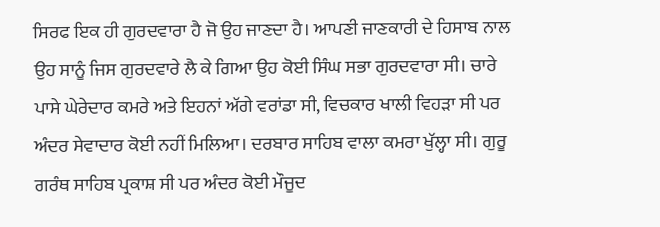ਸਿਰਫ ਇਕ ਹੀ ਗੁਰਦਵਾਰਾ ਹੈ ਜੋ ਉਹ ਜਾਣਦਾ ਹੈ। ਆਪਣੀ ਜਾਣਕਾਰੀ ਦੇ ਹਿਸਾਬ ਨਾਲ ਉਹ ਸਾਨੂੰ ਜਿਸ ਗੁਰਦਵਾਰੇ ਲੈ ਕੇ ਗਿਆ ਉਹ ਕੋਈ ਸਿੰਘ ਸਭਾ ਗੁਰਦਵਾਰਾ ਸੀ। ਚਾਰੇ ਪਾਸੇ ਘੇਰੇਦਾਰ ਕਮਰੇ ਅਤੇ ਇਹਨਾਂ ਅੱਗੇ ਵਰਾਂਡਾ ਸੀ, ਵਿਚਕਾਰ ਖਾਲੀ ਵਿਹੜਾ ਸੀ ਪਰ ਅੰਦਰ ਸੇਵਾਦਾਰ ਕੋਈ ਨਹੀਂ ਮਿਲਿਆ। ਦਰਬਾਰ ਸਾਹਿਬ ਵਾਲਾ ਕਮਰਾ ਖੁੱਲ੍ਹਾ ਸੀ। ਗੁਰੂ ਗਰੰਥ ਸਾਹਿਬ ਪ੍ਰਕਾਸ਼ ਸੀ ਪਰ ਅੰਦਰ ਕੋਈ ਮੌਜੂਦ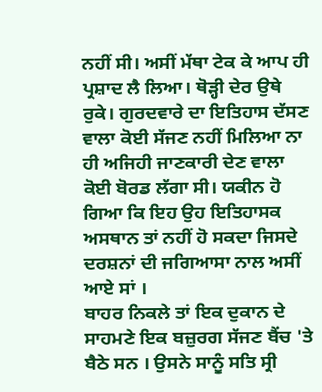ਨਹੀਂ ਸੀ। ਅਸੀਂ ਮੱਥਾ ਟੇਕ ਕੇ ਆਪ ਹੀ ਪ੍ਰਸ਼ਾਦ ਲੈ ਲਿਆ। ਥੋੜ੍ਹੀ ਦੇਰ ਉਥੇ ਰੁਕੇ। ਗੁਰਦਵਾਰੇ ਦਾ ਇਤਿਹਾਸ ਦੱਸਣ ਵਾਲਾ ਕੋਈ ਸੱਜਣ ਨਹੀਂ ਮਿਲਿਆ ਨਾ ਹੀ ਅਜਿਹੀ ਜਾਣਕਾਰੀ ਦੇਣ ਵਾਲਾ ਕੋਈ ਬੋਰਡ ਲੱਗਾ ਸੀ। ਯਕੀਨ ਹੋ ਗਿਆ ਕਿ ਇਹ ਉਹ ਇਤਿਹਾਸਕ ਅਸਥਾਨ ਤਾਂ ਨਹੀਂ ਹੋ ਸਕਦਾ ਜਿਸਦੇ ਦਰਸ਼ਨਾਂ ਦੀ ਜਗਿਆਸਾ ਨਾਲ ਅਸੀਂ ਆਏ ਸਾਂ ।
ਬਾਹਰ ਨਿਕਲੇ ਤਾਂ ਇਕ ਦੁਕਾਨ ਦੇ ਸਾਹਮਣੇ ਇਕ ਬਜ਼ੁਰਗ ਸੱਜਣ ਬੈਂਚ 'ਤੇ ਬੈਠੇ ਸਨ । ਉਸਨੇ ਸਾਨੂੰ ਸਤਿ ਸ੍ਰੀ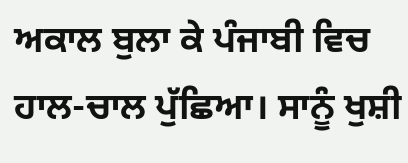ਅਕਾਲ ਬੁਲਾ ਕੇ ਪੰਜਾਬੀ ਵਿਚ ਹਾਲ-ਚਾਲ ਪੁੱਛਿਆ। ਸਾਨੂੰ ਖੁਸ਼ੀ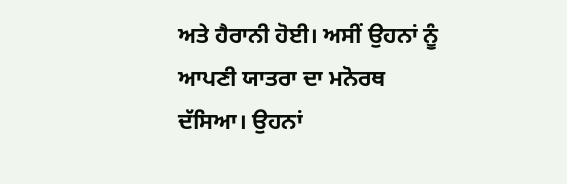ਅਤੇ ਹੈਰਾਨੀ ਹੋਈ। ਅਸੀਂ ਉਹਨਾਂ ਨੂੰ ਆਪਣੀ ਯਾਤਰਾ ਦਾ ਮਨੋਰਥ ਦੱਸਿਆ। ਉਹਨਾਂ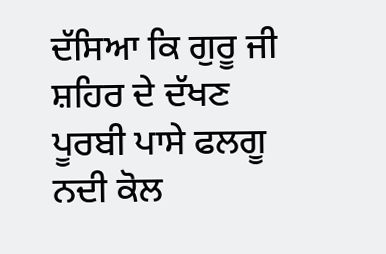ਦੱਸਿਆ ਕਿ ਗੁਰੂ ਜੀ ਸ਼ਹਿਰ ਦੇ ਦੱਖਣ ਪੂਰਬੀ ਪਾਸੇ ਫਲਗੂ ਨਦੀ ਕੋਲ